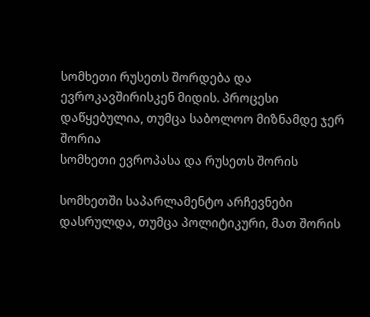სომხეთი რუსეთს შორდება და ევროკავშირისკენ მიდის. პროცესი დაწყებულია, თუმცა საბოლოო მიზნამდე ჯერ შორია
სომხეთი ევროპასა და რუსეთს შორის

სომხეთში საპარლამენტო არჩევნები დასრულდა, თუმცა პოლიტიკური, მათ შორის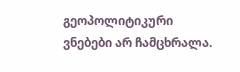გეოპოლიტიკური ვნებები არ ჩამცხრალა.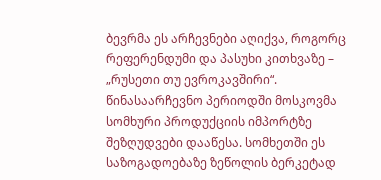ბევრმა ეს არჩევნები აღიქვა, როგორც რეფერენდუმი და პასუხი კითხვაზე – „რუსეთი თუ ევროკავშირი“.
წინასაარჩევნო პერიოდში მოსკოვმა სომხური პროდუქციის იმპორტზე შეზღუდვები დააწესა. სომხეთში ეს საზოგადოებაზე ზეწოლის ბერკეტად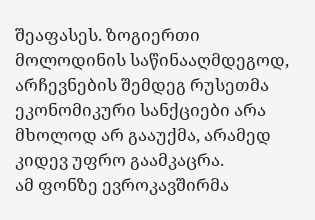შეაფასეს. ზოგიერთი მოლოდინის საწინააღმდეგოდ, არჩევნების შემდეგ რუსეთმა ეკონომიკური სანქციები არა მხოლოდ არ გააუქმა, არამედ კიდევ უფრო გაამკაცრა.
ამ ფონზე ევროკავშირმა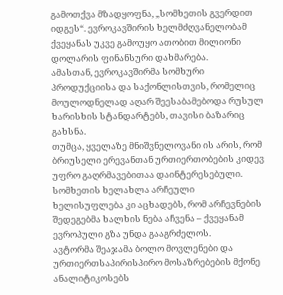გამოთქვა მზადყოფნა, „სომხეთის გვერდით იდგეს“. ევროკავშირის ხელმძღვანელობამ ქვეყანას უკვე გამოუყო ათობით მილიონი დოლარის ფინანსური დახმარება.
ამასთან, ევროკავშირმა სომხური პროდუქციისა და საქონლისთვის, რომელიც მოულოდნელად აღარ შეესაბამებოდა რუსულ ხარისხის სტანდარტებს, თავისი ბაზარიც გახსნა.
თუმცა, ყველაზე მნიშვნელოვანი ის არის, რომ ბრიუსელი ერევანთან ურთიერთობების კიდევ უფრო გაღრმავებითაა დაინტერესებული. სომხეთის ხელახლა არჩეული ხელისუფლება კი აცხადებს, რომ არჩევნების შედეგებმა ხალხის ნება აჩვენა – ქვეყანამ ევროპული გზა უნდა გააგრძელოს.
ავტორმა შეაჯამა ბოლო მოვლენები და ურთიერთსაპირისპირო მოსაზრებების მქონე ანალიტიკოსებს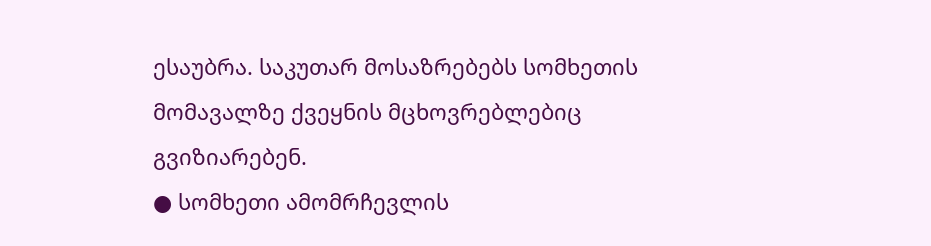ესაუბრა. საკუთარ მოსაზრებებს სომხეთის მომავალზე ქვეყნის მცხოვრებლებიც გვიზიარებენ.
● სომხეთი ამომრჩევლის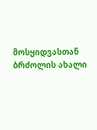მოსყიდვასთან ბრძოლის ახალი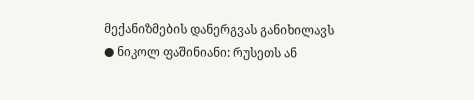მექანიზმების დანერგვას განიხილავს
● ნიკოლ ფაშინიანი: რუსეთს ან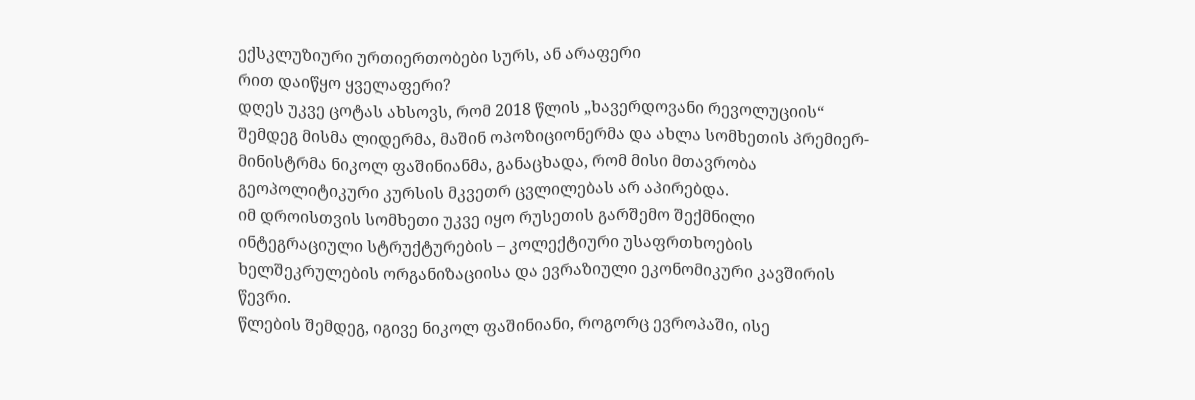ექსკლუზიური ურთიერთობები სურს, ან არაფერი
რით დაიწყო ყველაფერი?
დღეს უკვე ცოტას ახსოვს, რომ 2018 წლის „ხავერდოვანი რევოლუციის“ შემდეგ მისმა ლიდერმა, მაშინ ოპოზიციონერმა და ახლა სომხეთის პრემიერ-მინისტრმა ნიკოლ ფაშინიანმა, განაცხადა, რომ მისი მთავრობა გეოპოლიტიკური კურსის მკვეთრ ცვლილებას არ აპირებდა.
იმ დროისთვის სომხეთი უკვე იყო რუსეთის გარშემო შექმნილი ინტეგრაციული სტრუქტურების – კოლექტიური უსაფრთხოების ხელშეკრულების ორგანიზაციისა და ევრაზიული ეკონომიკური კავშირის წევრი.
წლების შემდეგ, იგივე ნიკოლ ფაშინიანი, როგორც ევროპაში, ისე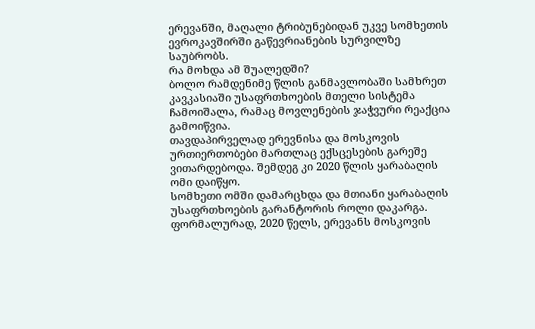ერევანში, მაღალი ტრიბუნებიდან უკვე სომხეთის ევროკავშირში გაწევრიანების სურვილზე საუბრობს.
რა მოხდა ამ შუალედში?
ბოლო რამდენიმე წლის განმავლობაში სამხრეთ კავკასიაში უსაფრთხოების მთელი სისტემა ჩამოიშალა, რამაც მოვლენების ჯაჭვური რეაქცია გამოიწვია.
თავდაპირველად ერევნისა და მოსკოვის ურთიერთობები მართლაც ექსცესების გარეშე ვითარდებოდა. შემდეგ კი 2020 წლის ყარაბაღის ომი დაიწყო.
სომხეთი ომში დამარცხდა და მთიანი ყარაბაღის უსაფრთხოების გარანტორის როლი დაკარგა.
ფორმალურად, 2020 წელს, ერევანს მოსკოვის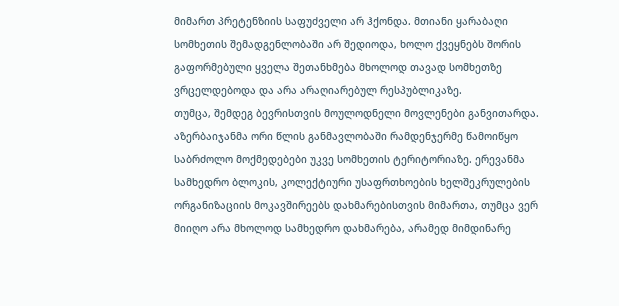მიმართ პრეტენზიის საფუძველი არ ჰქონდა. მთიანი ყარაბაღი სომხეთის შემადგენლობაში არ შედიოდა, ხოლო ქვეყნებს შორის გაფორმებული ყველა შეთანხმება მხოლოდ თავად სომხეთზე ვრცელდებოდა და არა არაღიარებულ რესპუბლიკაზე.
თუმცა, შემდეგ ბევრისთვის მოულოდნელი მოვლენები განვითარდა.
აზერბაიჯანმა ორი წლის განმავლობაში რამდენჯერმე წამოიწყო საბრძოლო მოქმედებები უკვე სომხეთის ტერიტორიაზე. ერევანმა სამხედრო ბლოკის, კოლექტიური უსაფრთხოების ხელშეკრულების ორგანიზაციის მოკავშირეებს დახმარებისთვის მიმართა, თუმცა ვერ მიიღო არა მხოლოდ სამხედრო დახმარება, არამედ მიმდინარე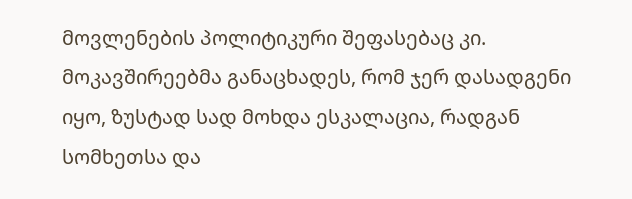მოვლენების პოლიტიკური შეფასებაც კი.
მოკავშირეებმა განაცხადეს, რომ ჯერ დასადგენი იყო, ზუსტად სად მოხდა ესკალაცია, რადგან სომხეთსა და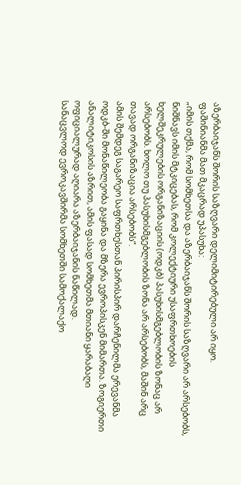აზერბაიჯანს შორის საზღვარი დელიმიტირებული არ იყო.
ფაშინიანმა მათ მკაცრად უპასუხა:
„იმის თქმა, რომ სომხეთსა და აზერბაიჯანს შორის საზღვარი არ არსებობს, ნიშნავს იმის მტკიცებას, რომ კოლექტიური უსაფრთხოების ხელშეკრულების ორგანიზაციის (ოდკბ) პასუხისმგებლობის ზონაც არ არსებობს. ხოლო თუ პასუხისმგებლობის ზონა არ არსებობს, მაშინ არც თავად ორგანიზაცია არსებობს“.
ამის შემდეგ საგარეო საფრთხესთან პირისპირ დარჩენილმა ერევანმა ოდკბ-ში მონაწილეობა გაყინა და მზერა ევროპისკენ მიმართა. ზოგიერთი ანალიტიკოსის აზრით, ამის ფასად სომხეთმა მთიანი ყარაბაღი ოფიციალურად აღიარა აზერბაიჯანის ნაწილად.
სანაცვლოდ ევროკავშირმა სომხეთში სამოქალაქო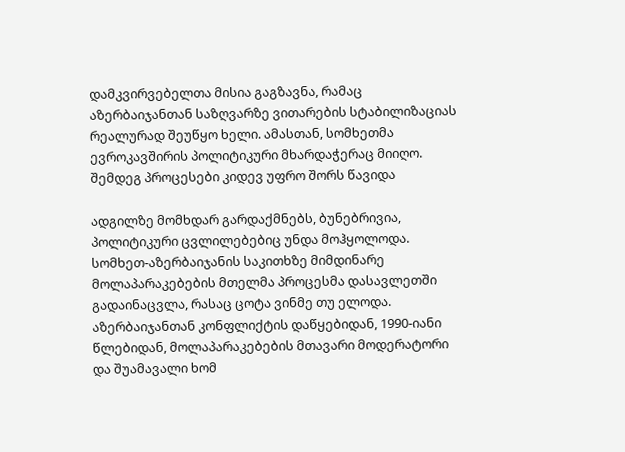დამკვირვებელთა მისია გაგზავნა, რამაც აზერბაიჯანთან საზღვარზე ვითარების სტაბილიზაციას რეალურად შეუწყო ხელი. ამასთან, სომხეთმა ევროკავშირის პოლიტიკური მხარდაჭერაც მიიღო.
შემდეგ პროცესები კიდევ უფრო შორს წავიდა

ადგილზე მომხდარ გარდაქმნებს, ბუნებრივია, პოლიტიკური ცვლილებებიც უნდა მოჰყოლოდა.
სომხეთ-აზერბაიჯანის საკითხზე მიმდინარე მოლაპარაკებების მთელმა პროცესმა დასავლეთში გადაინაცვლა, რასაც ცოტა ვინმე თუ ელოდა.
აზერბაიჯანთან კონფლიქტის დაწყებიდან, 1990-იანი წლებიდან, მოლაპარაკებების მთავარი მოდერატორი და შუამავალი ხომ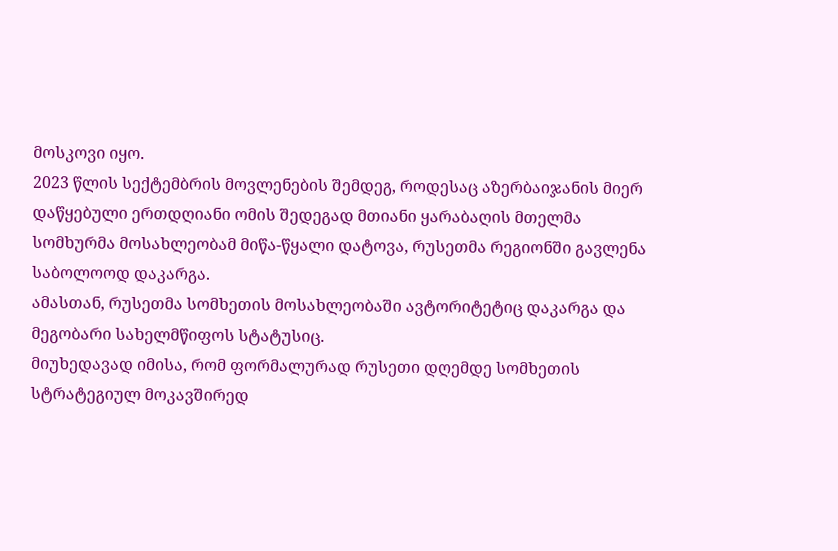მოსკოვი იყო.
2023 წლის სექტემბრის მოვლენების შემდეგ, როდესაც აზერბაიჯანის მიერ დაწყებული ერთდღიანი ომის შედეგად მთიანი ყარაბაღის მთელმა სომხურმა მოსახლეობამ მიწა-წყალი დატოვა, რუსეთმა რეგიონში გავლენა საბოლოოდ დაკარგა.
ამასთან, რუსეთმა სომხეთის მოსახლეობაში ავტორიტეტიც დაკარგა და მეგობარი სახელმწიფოს სტატუსიც.
მიუხედავად იმისა, რომ ფორმალურად რუსეთი დღემდე სომხეთის სტრატეგიულ მოკავშირედ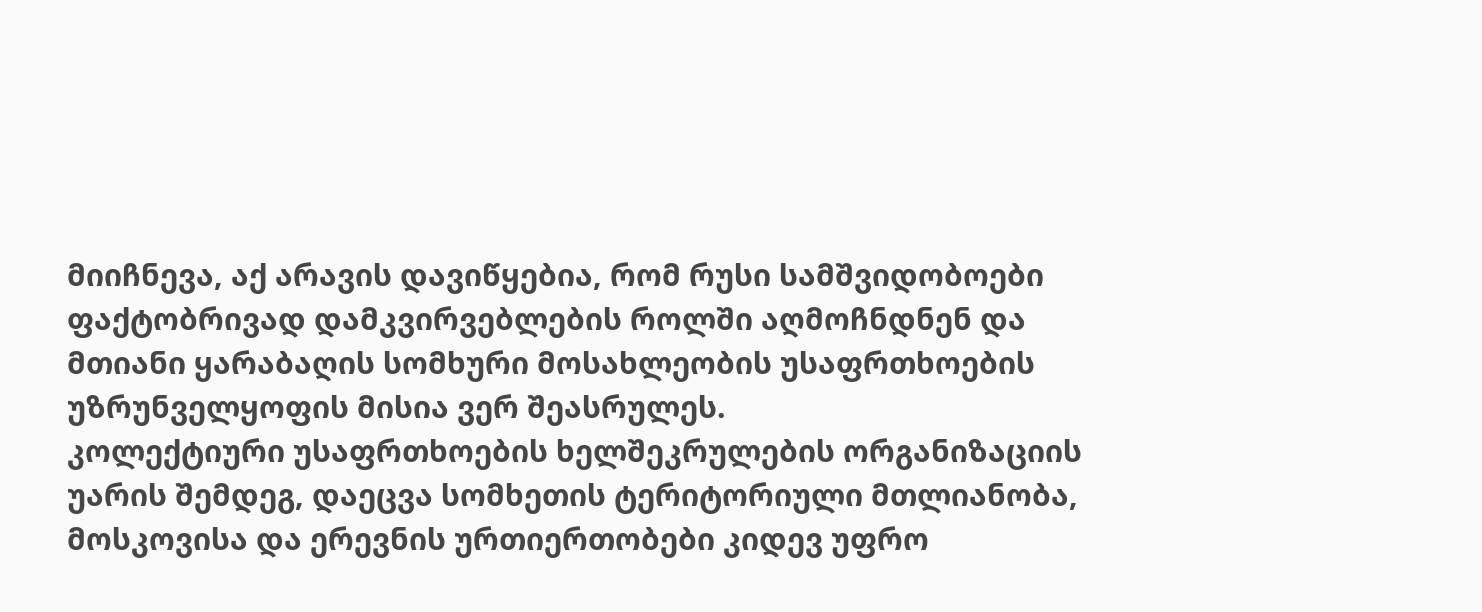მიიჩნევა, აქ არავის დავიწყებია, რომ რუსი სამშვიდობოები ფაქტობრივად დამკვირვებლების როლში აღმოჩნდნენ და მთიანი ყარაბაღის სომხური მოსახლეობის უსაფრთხოების უზრუნველყოფის მისია ვერ შეასრულეს.
კოლექტიური უსაფრთხოების ხელშეკრულების ორგანიზაციის უარის შემდეგ, დაეცვა სომხეთის ტერიტორიული მთლიანობა, მოსკოვისა და ერევნის ურთიერთობები კიდევ უფრო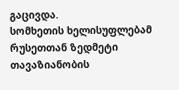გაცივდა.
სომხეთის ხელისუფლებამ რუსეთთან ზედმეტი თავაზიანობის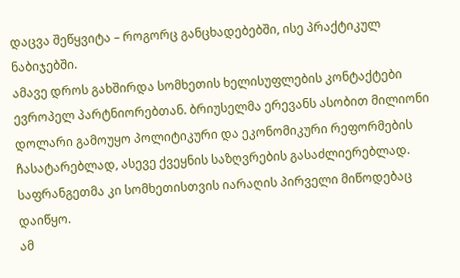დაცვა შეწყვიტა – როგორც განცხადებებში, ისე პრაქტიკულ ნაბიჯებში.
ამავე დროს გახშირდა სომხეთის ხელისუფლების კონტაქტები ევროპელ პარტნიორებთან. ბრიუსელმა ერევანს ასობით მილიონი დოლარი გამოუყო პოლიტიკური და ეკონომიკური რეფორმების ჩასატარებლად, ასევე ქვეყნის საზღვრების გასაძლიერებლად. საფრანგეთმა კი სომხეთისთვის იარაღის პირველი მიწოდებაც დაიწყო.
ამ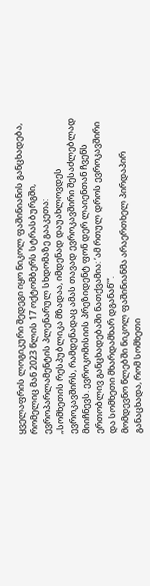ყველაფრის ლოგიკური შედეგი იყო ნიკოლ ფაშინიანის განცხადება, რომელიც მან 2023 წლის 17 ოქტომბერს სტრასბურგში, ევროპარლამენტის პლენარულ სხდომაზე გააკეთა:
„სომხეთის რესპუბლიკა მზადაა, იმდენად დაუახლოვდეს ევროკავშირს, რამდენადაც ამას თავად ევროკავშირი შესაძლებლად მიიჩნევს. ევროკომისიის პრეზიდენტ ფონ დერ ლაიენთან ჩვენს ერთობლივ განცხადებაში ნათქვამია: ‘ამ რთულ დროს ევროკავშირი და სომხეთი მხარდამხარ დგანან’“.
მომდევნო წლებში ნიკოლ ფაშინიანმა არაერთხელ პირდაპირ განაცხადა, რომ სომხეთი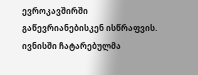ევროკავშირში გაწევრიანებისკენ ისწრაფვის. ივნისში ჩატარებულმა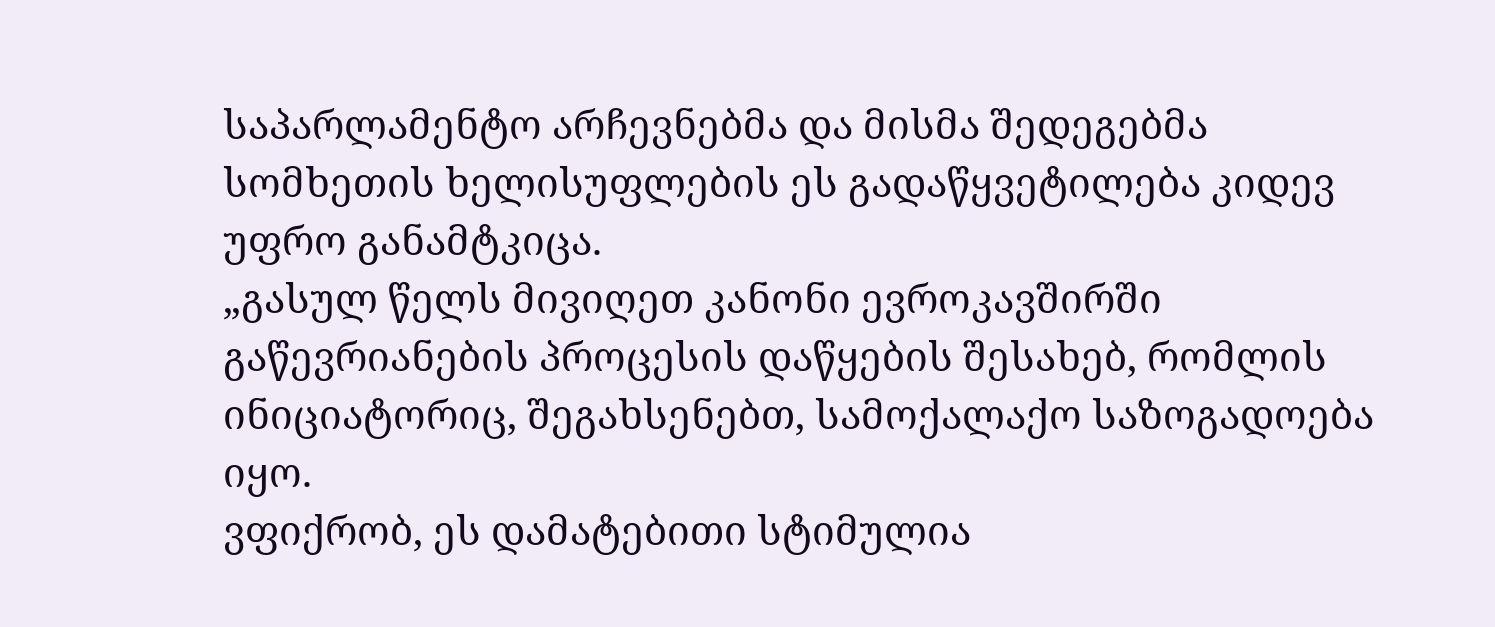საპარლამენტო არჩევნებმა და მისმა შედეგებმა სომხეთის ხელისუფლების ეს გადაწყვეტილება კიდევ უფრო განამტკიცა.
„გასულ წელს მივიღეთ კანონი ევროკავშირში გაწევრიანების პროცესის დაწყების შესახებ, რომლის ინიციატორიც, შეგახსენებთ, სამოქალაქო საზოგადოება იყო.
ვფიქრობ, ეს დამატებითი სტიმულია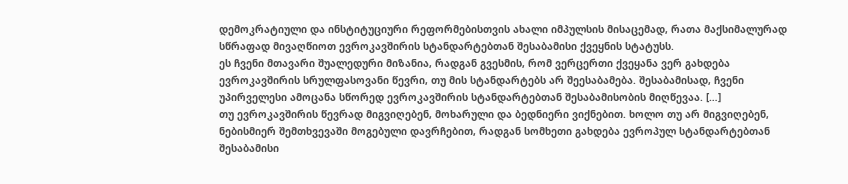დემოკრატიული და ინსტიტუციური რეფორმებისთვის ახალი იმპულსის მისაცემად, რათა მაქსიმალურად სწრაფად მივაღწიოთ ევროკავშირის სტანდარტებთან შესაბამისი ქვეყნის სტატუსს.
ეს ჩვენი მთავარი შუალედური მიზანია, რადგან გვესმის, რომ ვერცერთი ქვეყანა ვერ გახდება ევროკავშირის სრულფასოვანი წევრი, თუ მის სტანდარტებს არ შეესაბამება. შესაბამისად, ჩვენი უპირველესი ამოცანა სწორედ ევროკავშირის სტანდარტებთან შესაბამისობის მიღწევაა. […]
თუ ევროკავშირის წევრად მიგვიღებენ, მოხარული და ბედნიერი ვიქნებით. ხოლო თუ არ მიგვიღებენ, ნებისმიერ შემთხვევაში მოგებული დავრჩებით, რადგან სომხეთი გახდება ევროპულ სტანდარტებთან შესაბამისი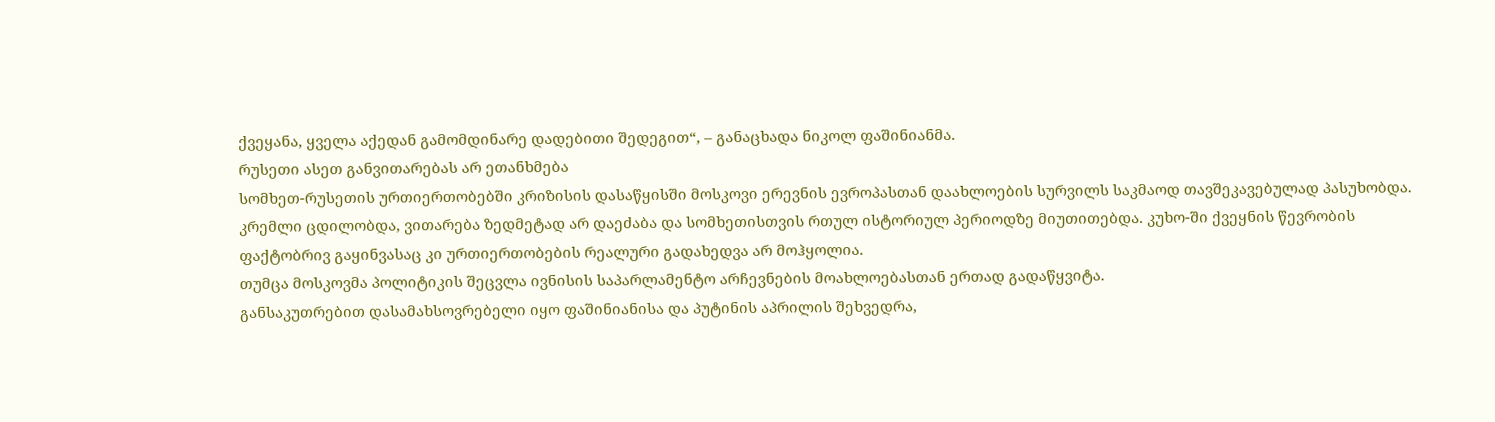ქვეყანა, ყველა აქედან გამომდინარე დადებითი შედეგით“, – განაცხადა ნიკოლ ფაშინიანმა.
რუსეთი ასეთ განვითარებას არ ეთანხმება
სომხეთ-რუსეთის ურთიერთობებში კრიზისის დასაწყისში მოსკოვი ერევნის ევროპასთან დაახლოების სურვილს საკმაოდ თავშეკავებულად პასუხობდა. კრემლი ცდილობდა, ვითარება ზედმეტად არ დაეძაბა და სომხეთისთვის რთულ ისტორიულ პერიოდზე მიუთითებდა. კუხო-ში ქვეყნის წევრობის ფაქტობრივ გაყინვასაც კი ურთიერთობების რეალური გადახედვა არ მოჰყოლია.
თუმცა მოსკოვმა პოლიტიკის შეცვლა ივნისის საპარლამენტო არჩევნების მოახლოებასთან ერთად გადაწყვიტა.
განსაკუთრებით დასამახსოვრებელი იყო ფაშინიანისა და პუტინის აპრილის შეხვედრა,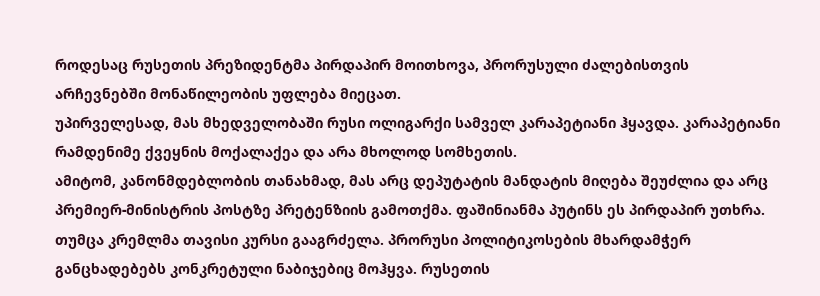როდესაც რუსეთის პრეზიდენტმა პირდაპირ მოითხოვა, პრორუსული ძალებისთვის არჩევნებში მონაწილეობის უფლება მიეცათ.
უპირველესად, მას მხედველობაში რუსი ოლიგარქი სამველ კარაპეტიანი ჰყავდა. კარაპეტიანი რამდენიმე ქვეყნის მოქალაქეა და არა მხოლოდ სომხეთის.
ამიტომ, კანონმდებლობის თანახმად, მას არც დეპუტატის მანდატის მიღება შეუძლია და არც პრემიერ-მინისტრის პოსტზე პრეტენზიის გამოთქმა. ფაშინიანმა პუტინს ეს პირდაპირ უთხრა.
თუმცა კრემლმა თავისი კურსი გააგრძელა. პრორუსი პოლიტიკოსების მხარდამჭერ განცხადებებს კონკრეტული ნაბიჯებიც მოჰყვა. რუსეთის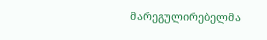მარეგულირებელმა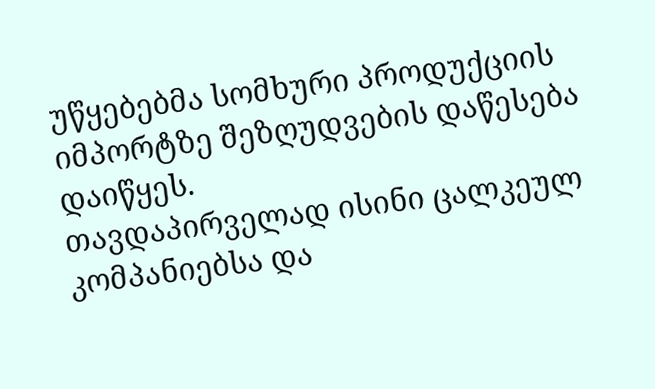უწყებებმა სომხური პროდუქციის იმპორტზე შეზღუდვების დაწესება დაიწყეს.
თავდაპირველად ისინი ცალკეულ კომპანიებსა და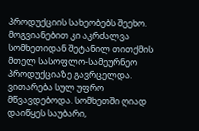პროდუქციის სახეობებს შეეხო. მოგვიანებით კი აკრძალვა სომხეთიდან შეტანილ თითქმის მთელ სასოფლო-სამეურნეო პროდუქციაზე გავრცელდა.
ვითარება სულ უფრო მწვავდებოდა. სომხეთში ღიად დაიწყეს საუბარი,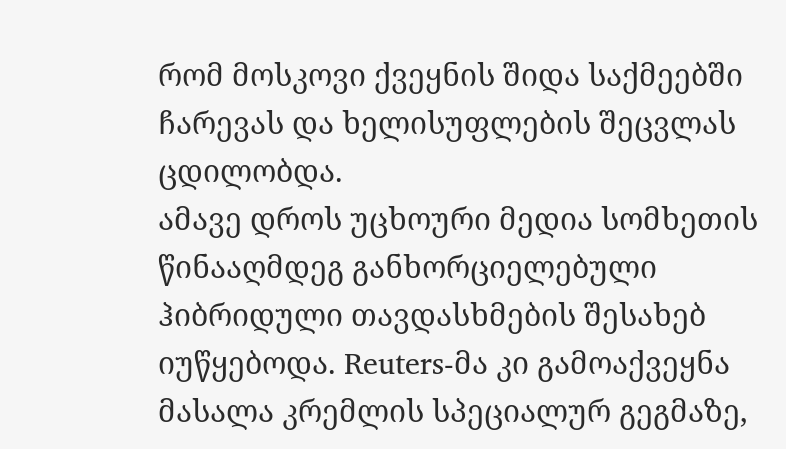რომ მოსკოვი ქვეყნის შიდა საქმეებში ჩარევას და ხელისუფლების შეცვლას ცდილობდა.
ამავე დროს უცხოური მედია სომხეთის წინააღმდეგ განხორციელებული ჰიბრიდული თავდასხმების შესახებ იუწყებოდა. Reuters-მა კი გამოაქვეყნა მასალა კრემლის სპეციალურ გეგმაზე,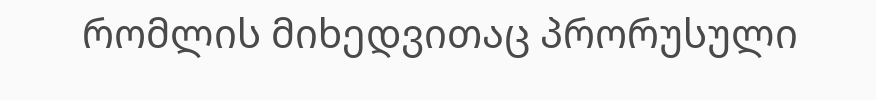რომლის მიხედვითაც პრორუსული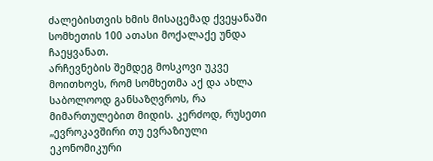ძალებისთვის ხმის მისაცემად ქვეყანაში სომხეთის 100 ათასი მოქალაქე უნდა ჩაეყვანათ.
არჩევნების შემდეგ მოსკოვი უკვე მოითხოვს, რომ სომხეთმა აქ და ახლა საბოლოოდ განსაზღვროს, რა მიმართულებით მიდის. კერძოდ, რუსეთი „ევროკავშირი თუ ევრაზიული ეკონომიკური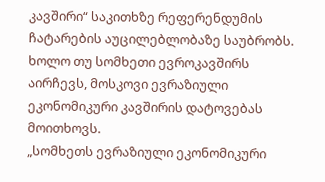კავშირი“ საკითხზე რეფერენდუმის ჩატარების აუცილებლობაზე საუბრობს. ხოლო თუ სომხეთი ევროკავშირს აირჩევს, მოსკოვი ევრაზიული ეკონომიკური კავშირის დატოვებას მოითხოვს.
„სომხეთს ევრაზიული ეკონომიკური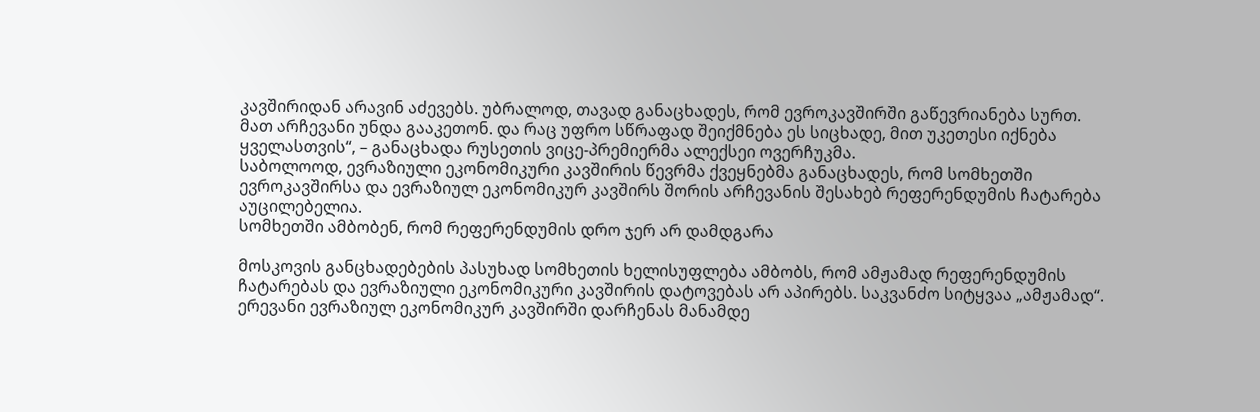კავშირიდან არავინ აძევებს. უბრალოდ, თავად განაცხადეს, რომ ევროკავშირში გაწევრიანება სურთ. მათ არჩევანი უნდა გააკეთონ. და რაც უფრო სწრაფად შეიქმნება ეს სიცხადე, მით უკეთესი იქნება ყველასთვის“, – განაცხადა რუსეთის ვიცე-პრემიერმა ალექსეი ოვერჩუკმა.
საბოლოოდ, ევრაზიული ეკონომიკური კავშირის წევრმა ქვეყნებმა განაცხადეს, რომ სომხეთში ევროკავშირსა და ევრაზიულ ეკონომიკურ კავშირს შორის არჩევანის შესახებ რეფერენდუმის ჩატარება აუცილებელია.
სომხეთში ამბობენ, რომ რეფერენდუმის დრო ჯერ არ დამდგარა

მოსკოვის განცხადებების პასუხად სომხეთის ხელისუფლება ამბობს, რომ ამჟამად რეფერენდუმის ჩატარებას და ევრაზიული ეკონომიკური კავშირის დატოვებას არ აპირებს. საკვანძო სიტყვაა „ამჟამად“.
ერევანი ევრაზიულ ეკონომიკურ კავშირში დარჩენას მანამდე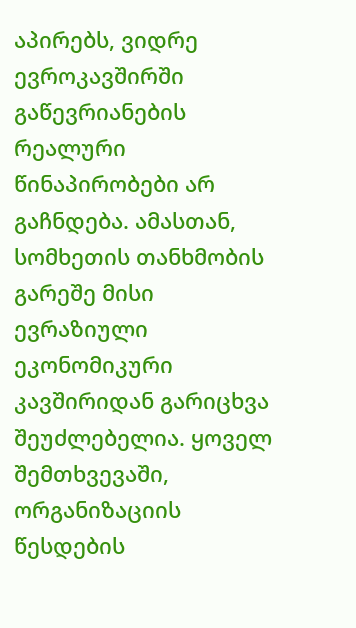აპირებს, ვიდრე ევროკავშირში გაწევრიანების რეალური წინაპირობები არ გაჩნდება. ამასთან, სომხეთის თანხმობის გარეშე მისი ევრაზიული ეკონომიკური კავშირიდან გარიცხვა შეუძლებელია. ყოველ შემთხვევაში, ორგანიზაციის წესდების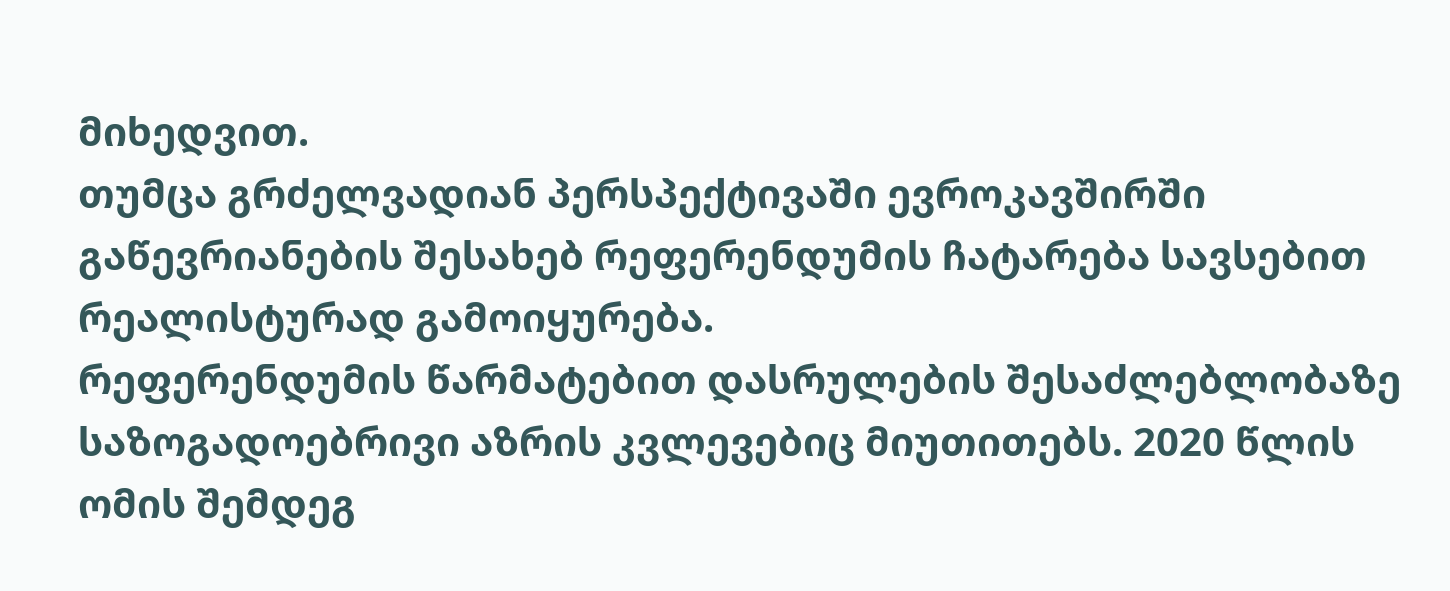მიხედვით.
თუმცა გრძელვადიან პერსპექტივაში ევროკავშირში გაწევრიანების შესახებ რეფერენდუმის ჩატარება სავსებით რეალისტურად გამოიყურება.
რეფერენდუმის წარმატებით დასრულების შესაძლებლობაზე საზოგადოებრივი აზრის კვლევებიც მიუთითებს. 2020 წლის ომის შემდეგ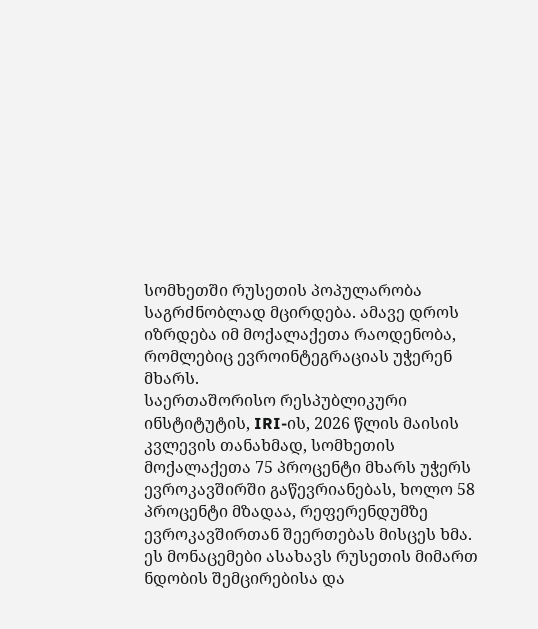სომხეთში რუსეთის პოპულარობა საგრძნობლად მცირდება. ამავე დროს იზრდება იმ მოქალაქეთა რაოდენობა, რომლებიც ევროინტეგრაციას უჭერენ მხარს.
საერთაშორისო რესპუბლიკური ინსტიტუტის, IRI-ის, 2026 წლის მაისის კვლევის თანახმად, სომხეთის მოქალაქეთა 75 პროცენტი მხარს უჭერს ევროკავშირში გაწევრიანებას, ხოლო 58 პროცენტი მზადაა, რეფერენდუმზე ევროკავშირთან შეერთებას მისცეს ხმა.
ეს მონაცემები ასახავს რუსეთის მიმართ ნდობის შემცირებისა და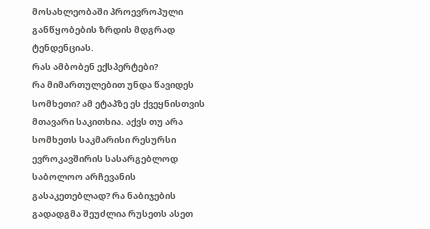მოსახლეობაში პროევროპული განწყობების ზრდის მდგრად ტენდენციას.
რას ამბობენ ექსპერტები?
რა მიმართულებით უნდა წავიდეს სომხეთი? ამ ეტაპზე ეს ქვეყნისთვის მთავარი საკითხია. აქვს თუ არა სომხეთს საკმარისი რესურსი ევროკავშირის სასარგებლოდ საბოლოო არჩევანის გასაკეთებლად? რა ნაბიჯების გადადგმა შეუძლია რუსეთს ასეთ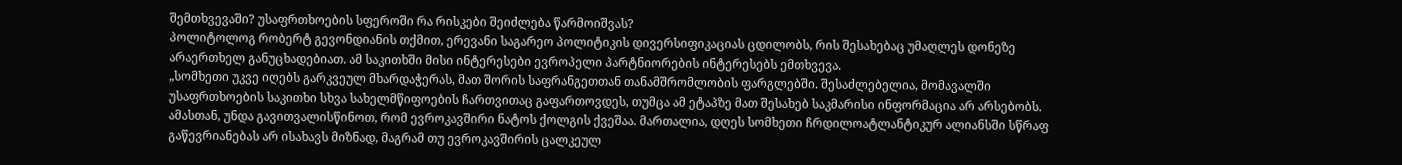შემთხვევაში? უსაფრთხოების სფეროში რა რისკები შეიძლება წარმოიშვას?
პოლიტოლოგ რობერტ გევონდიანის თქმით, ერევანი საგარეო პოლიტიკის დივერსიფიკაციას ცდილობს, რის შესახებაც უმაღლეს დონეზე არაერთხელ განუცხადებიათ. ამ საკითხში მისი ინტერესები ევროპელი პარტნიორების ინტერესებს ემთხვევა.
„სომხეთი უკვე იღებს გარკვეულ მხარდაჭერას, მათ შორის საფრანგეთთან თანამშრომლობის ფარგლებში. შესაძლებელია, მომავალში უსაფრთხოების საკითხი სხვა სახელმწიფოების ჩართვითაც გაფართოვდეს, თუმცა ამ ეტაპზე მათ შესახებ საკმარისი ინფორმაცია არ არსებობს. ამასთან, უნდა გავითვალისწინოთ, რომ ევროკავშირი ნატოს ქოლგის ქვეშაა. მართალია, დღეს სომხეთი ჩრდილოატლანტიკურ ალიანსში სწრაფ გაწევრიანებას არ ისახავს მიზნად, მაგრამ თუ ევროკავშირის ცალკეულ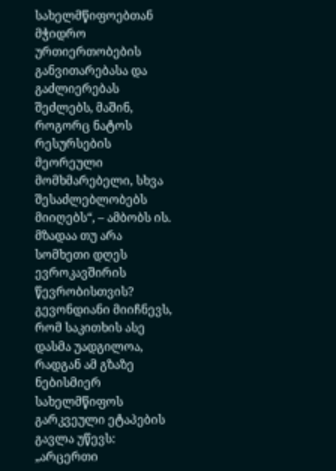სახელმწიფოებთან მჭიდრო ურთიერთობების განვითარებასა და გაძლიერებას შეძლებს, მაშინ, როგორც ნატოს რესურსების მეორეული მომხმარებელი, სხვა შესაძლებლობებს მიიღებს“, – ამბობს ის.
მზადაა თუ არა სომხეთი დღეს ევროკავშირის წევრობისთვის? გევონდიანი მიიჩნევს, რომ საკითხის ასე დასმა უადგილოა, რადგან ამ გზაზე ნებისმიერ სახელმწიფოს გარკვეული ეტაპების გავლა უწევს:
„არცერთი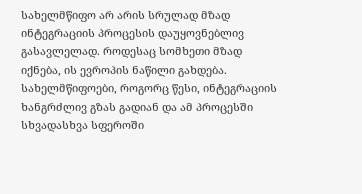სახელმწიფო არ არის სრულად მზად ინტეგრაციის პროცესის დაუყოვნებლივ გასავლელად. როდესაც სომხეთი მზად იქნება, ის ევროპის ნაწილი გახდება. სახელმწიფოები, როგორც წესი, ინტეგრაციის ხანგრძლივ გზას გადიან და ამ პროცესში სხვადასხვა სფეროში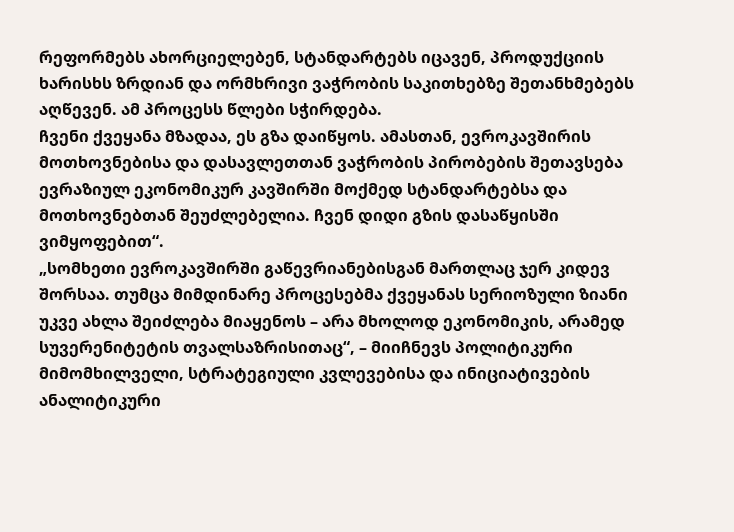რეფორმებს ახორციელებენ, სტანდარტებს იცავენ, პროდუქციის ხარისხს ზრდიან და ორმხრივი ვაჭრობის საკითხებზე შეთანხმებებს აღწევენ. ამ პროცესს წლები სჭირდება.
ჩვენი ქვეყანა მზადაა, ეს გზა დაიწყოს. ამასთან, ევროკავშირის მოთხოვნებისა და დასავლეთთან ვაჭრობის პირობების შეთავსება ევრაზიულ ეკონომიკურ კავშირში მოქმედ სტანდარტებსა და მოთხოვნებთან შეუძლებელია. ჩვენ დიდი გზის დასაწყისში ვიმყოფებით“.
„სომხეთი ევროკავშირში გაწევრიანებისგან მართლაც ჯერ კიდევ შორსაა. თუმცა მიმდინარე პროცესებმა ქვეყანას სერიოზული ზიანი უკვე ახლა შეიძლება მიაყენოს – არა მხოლოდ ეკონომიკის, არამედ სუვერენიტეტის თვალსაზრისითაც“, – მიიჩნევს პოლიტიკური მიმომხილველი, სტრატეგიული კვლევებისა და ინიციატივების ანალიტიკური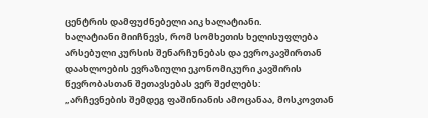ცენტრის დამფუძნებელი აიკ ხალატიანი.
ხალატიანი მიიჩნევს, რომ სომხეთის ხელისუფლება არსებული კურსის შენარჩუნებას და ევროკავშირთან დაახლოების ევრაზიული ეკონომიკური კავშირის წევრობასთან შეთავსებას ვერ შეძლებს:
„არჩევნების შემდეგ ფაშინიანის ამოცანაა, მოსკოვთან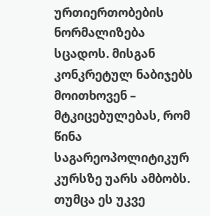ურთიერთობების ნორმალიზება სცადოს. მისგან კონკრეტულ ნაბიჯებს მოითხოვენ – მტკიცებულებას, რომ წინა საგარეოპოლიტიკურ კურსზე უარს ამბობს.
თუმცა ეს უკვე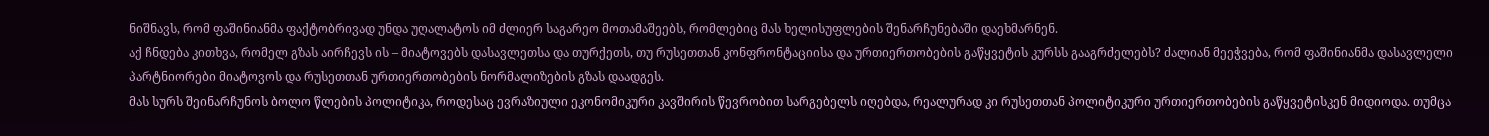ნიშნავს, რომ ფაშინიანმა ფაქტობრივად უნდა უღალატოს იმ ძლიერ საგარეო მოთამაშეებს, რომლებიც მას ხელისუფლების შენარჩუნებაში დაეხმარნენ.
აქ ჩნდება კითხვა, რომელ გზას აირჩევს ის – მიატოვებს დასავლეთსა და თურქეთს, თუ რუსეთთან კონფრონტაციისა და ურთიერთობების გაწყვეტის კურსს გააგრძელებს? ძალიან მეეჭვება, რომ ფაშინიანმა დასავლელი პარტნიორები მიატოვოს და რუსეთთან ურთიერთობების ნორმალიზების გზას დაადგეს.
მას სურს შეინარჩუნოს ბოლო წლების პოლიტიკა, როდესაც ევრაზიული ეკონომიკური კავშირის წევრობით სარგებელს იღებდა, რეალურად კი რუსეთთან პოლიტიკური ურთიერთობების გაწყვეტისკენ მიდიოდა. თუმცა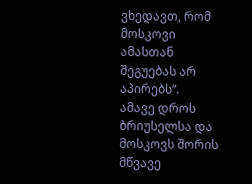ვხედავთ, რომ მოსკოვი ამასთან შეგუებას არ აპირებს“.
ამავე დროს ბრიუსელსა და მოსკოვს შორის მწვავე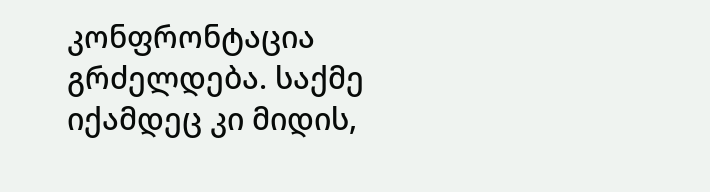კონფრონტაცია გრძელდება. საქმე იქამდეც კი მიდის,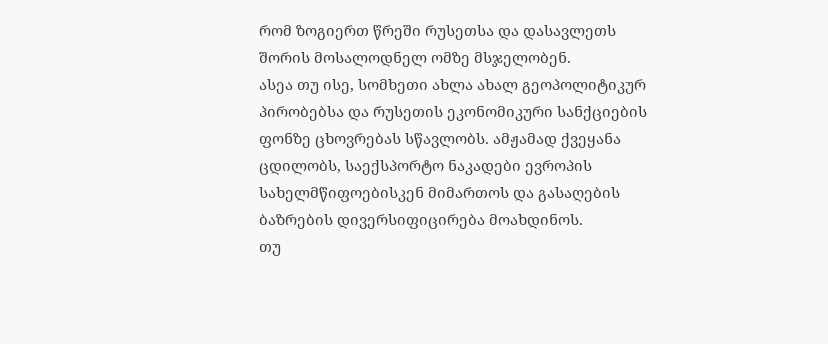რომ ზოგიერთ წრეში რუსეთსა და დასავლეთს შორის მოსალოდნელ ომზე მსჯელობენ.
ასეა თუ ისე, სომხეთი ახლა ახალ გეოპოლიტიკურ პირობებსა და რუსეთის ეკონომიკური სანქციების ფონზე ცხოვრებას სწავლობს. ამჟამად ქვეყანა ცდილობს, საექსპორტო ნაკადები ევროპის სახელმწიფოებისკენ მიმართოს და გასაღების ბაზრების დივერსიფიცირება მოახდინოს.
თუ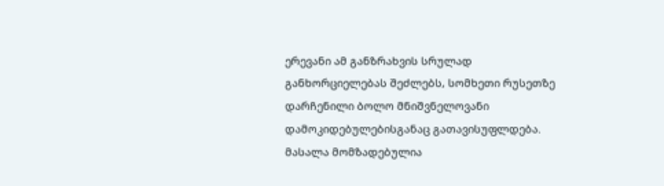ერევანი ამ განზრახვის სრულად განხორციელებას შეძლებს, სომხეთი რუსეთზე დარჩენილი ბოლო მნიშვნელოვანი დამოკიდებულებისგანაც გათავისუფლდება.
მასალა მომზადებულია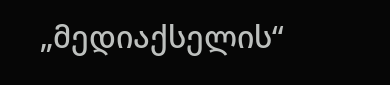„მედიაქსელის“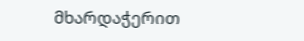მხარდაჭერით